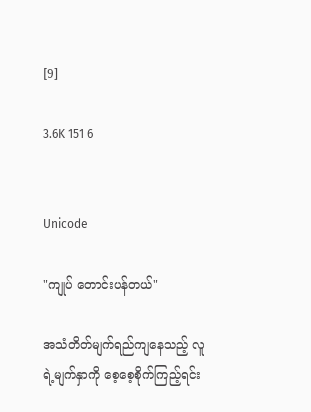[9]

3.6K 151 6


Unicode

"ကျုပ် တောင်းပန်တယ်"

အသံတိတ်မျက်ရည်ကျနေသည့် လူရဲ့မျက်နှာကို စေ့စေ့စိုက်ကြည့်ရင်း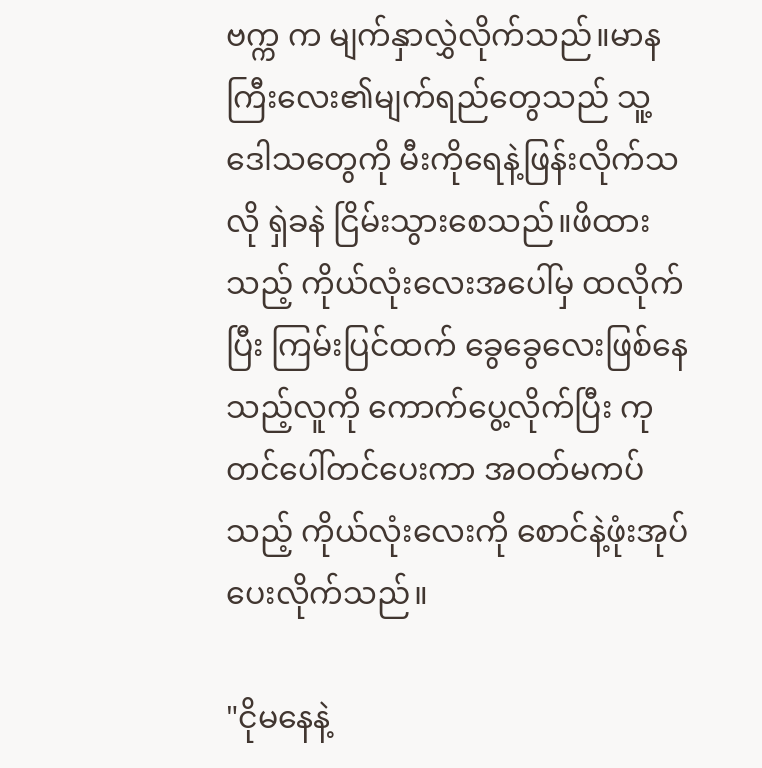ဗက္က က မျက်နှာလွှဲလိုက်သည်။မာနကြီးလေး၏မျက်ရည်တွေသည် သူ့ဒေါသတွေကို မီးကိုရေနဲ့ဖြန်းလိုက်သလို ရှဲခနဲ ငြိမ်းသွားစေသည်။ဖိထားသည့် ကိုယ်လုံးလေးအပေါ်မှ ထလိုက်ပြီး ကြမ်းပြင်ထက် ခွေခွေလေးဖြစ်နေသည့်လူကို ကောက်ပွေ့လိုက်ပြီး ကုတင်ပေါ်တင်ပေးကာ အဝတ်မကပ်သည့် ကိုယ်လုံးလေးကို စောင်နဲ့ဖုံးအုပ်ပေးလိုက်သည်။

"ငိုမနေနဲ့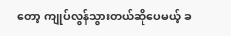တော့ ကျုပ်လွန်သွားတယ်ဆိုပေမယ့် ခ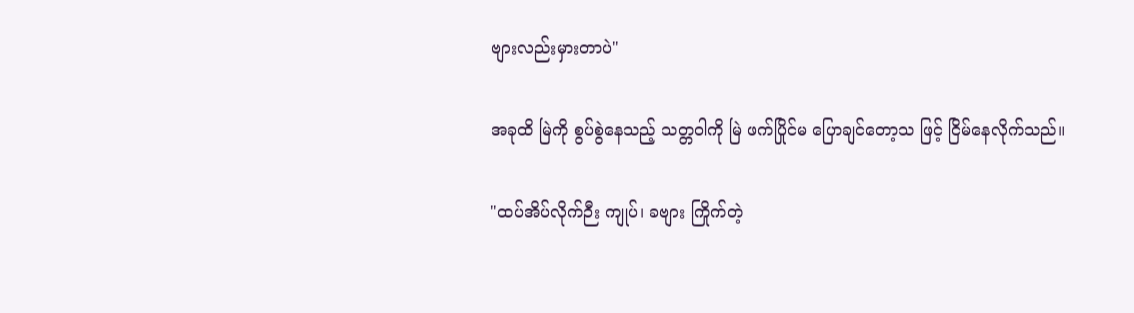ဗျားလည်းမှားတာပဲ"

အခုထိ မြဲကို စွပ်စွဲနေသည့် သတ္တဝါကို မြဲ ဖက်ပြိုင်မ ပြောချင်တော့သ ဖြင့် ငြိမ်နေလိုက်သည်။

"ထပ်အိပ်လိုက်ဉီး ကျုပ်၊ ခဗျား ကြိုက်တဲ့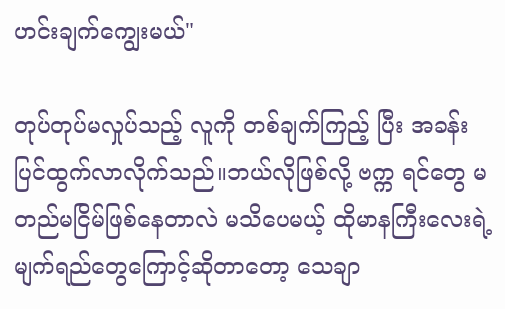ဟင်းချက်ကျွေးမယ်"

တုပ်တုပ်မလှုပ်သည့် လူကို တစ်ချက်ကြည့် ပြီး အခန်းပြင်ထွက်လာလိုက်သည်။ဘယ်လိုဖြစ်လို့ ဗက္က ရင်တွေ မတည်မငြိမ်ဖြစ်နေတာလဲ မသိပေမယ့် ထိုမာနကြီးလေးရဲ့မျက်ရည်တွေကြောင့်ဆိုတာတော့ သေချာ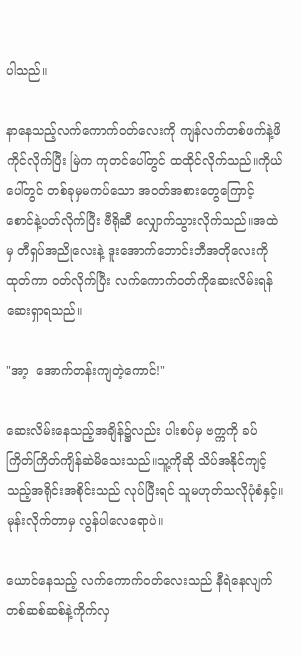ပါသည်။

နာနေသည့်လက်ကောက်ဝတ်လေးကို ကျန်လက်တစ်ဖက်နဲ့ဖိကိုင်လိုက်ပြီး မြဲက ကုတင်ပေါ်တွင် ထထိုင်လိုက်သည်။ကိုယ်ပေါ်တွင် တစ်ခုမှမကပ်သော အဝတ်အစားတွေကြောင့် စောင်နဲ့ပတ်လိုက်ပြီး ဗီရိုဆီ လျှောက်သွားလိုက်သည်။အထဲမှ တီရှပ်အညိုလေးနဲ့ ဒူးအောက်ဘောင်းဘီအတိုလေးကိုထုတ်ကာ ဝတ်လိုက်ပြီး လက်ကောက်ဝတ်ကိုဆေးလိမ်းရန် ဆေးရှာရသည်။

"အာ့  အောက်တန်းကျတဲ့ကောင်!"

ဆေးလိမ်းနေသည့်အချိန်၌လည်း ပါးစပ်မှ ဗက္ကကို ခပ်ကြိတ်ကြိတ်ကျိန်ဆဲမိသေးသည်။သူ့ကိုဆို သိပ်အနိုင်ကျင့်သည့်အရိုင်းအစိုင်းသည် လုပ်ပြီးရင် သူမဟုတ်သလိုပုံစံနှင့်။မုန်းလိုက်တာမှ လွန်ပါလေရောပဲ။

ယောင်နေသည့် လက်ကောက်ဝတ်လေးသည် နီရဲနေလျက် တစ်ဆစ်ဆစ်နဲ့ကိုက်လှ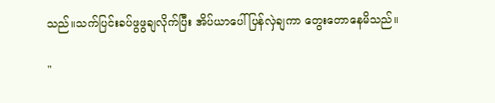သည်။သက်ပြင်းခပ်ဖွဖွချလိုက်ပြီး အိပ်ယာပေါ်ပြန်လှဲချကာ တွေးတောနေမိသည်။

"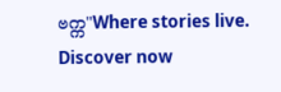ဗက္က"Where stories live. Discover now